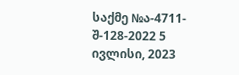საქმე №ა-4711-შ-128-2022 5 ივლისი, 2023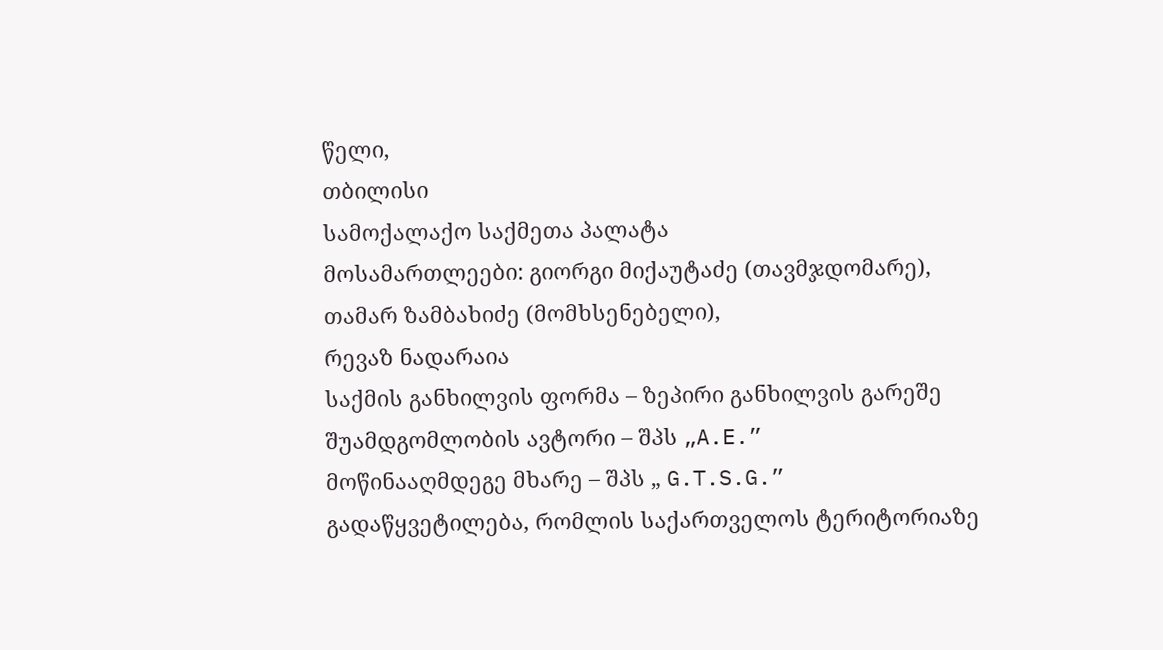წელი,
თბილისი
სამოქალაქო საქმეთა პალატა
მოსამართლეები: გიორგი მიქაუტაძე (თავმჯდომარე),
თამარ ზამბახიძე (მომხსენებელი),
რევაზ ნადარაია
საქმის განხილვის ფორმა – ზეპირი განხილვის გარეშე
შუამდგომლობის ავტორი – შპს „A.E.”
მოწინააღმდეგე მხარე – შპს „ G.T.S.G.”
გადაწყვეტილება, რომლის საქართველოს ტერიტორიაზე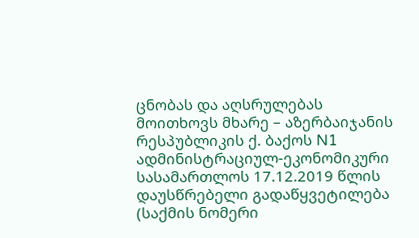ცნობას და აღსრულებას მოითხოვს მხარე – აზერბაიჯანის რესპუბლიკის ქ. ბაქოს N1 ადმინისტრაციულ-ეკონომიკური სასამართლოს 17.12.2019 წლის დაუსწრებელი გადაწყვეტილება (საქმის ნომერი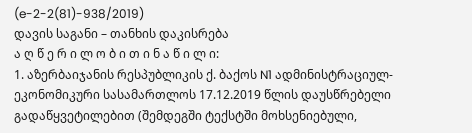(e-2-2(81)-938/2019)
დავის საგანი – თანხის დაკისრება
ა ღ წ ე რ ი ლ ო ბ ი თ ი ნ ა წ ი ლ ი:
1. აზერბაიჯანის რესპუბლიკის ქ. ბაქოს N1 ადმინისტრაციულ-ეკონომიკური სასამართლოს 17.12.2019 წლის დაუსწრებელი გადაწყვეტილებით (შემდეგში ტექსტში მოხსენიებული,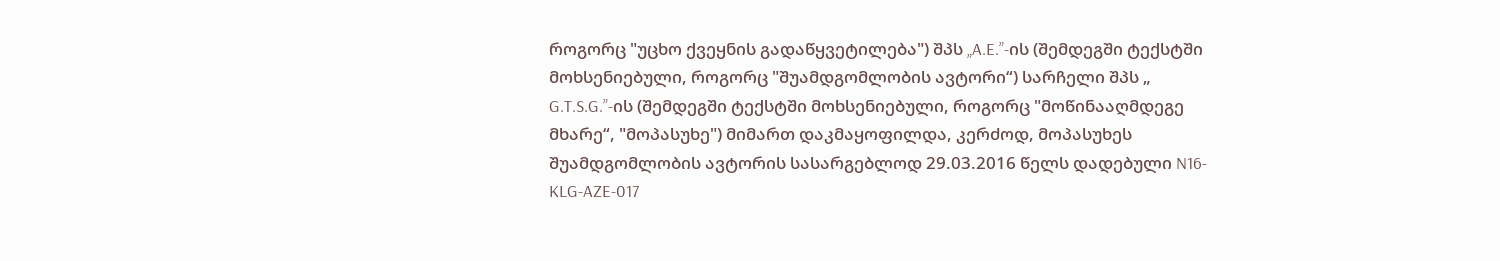როგორც "უცხო ქვეყნის გადაწყვეტილება") შპს „A.E.”-ის (შემდეგში ტექსტში მოხსენიებული, როგორც "შუამდგომლობის ავტორი“) სარჩელი შპს „ G.T.S.G.”-ის (შემდეგში ტექსტში მოხსენიებული, როგორც "მოწინააღმდეგე მხარე“, "მოპასუხე") მიმართ დაკმაყოფილდა, კერძოდ, მოპასუხეს შუამდგომლობის ავტორის სასარგებლოდ 29.03.2016 წელს დადებული N16-KLG-AZE-017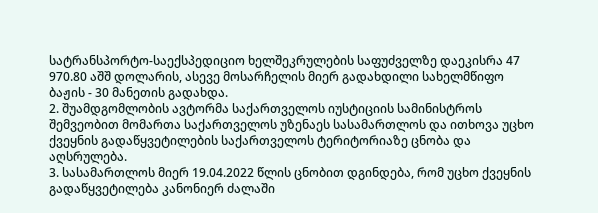სატრანსპორტო-საექსპედიციო ხელშეკრულების საფუძველზე დაეკისრა 47 970.80 აშშ დოლარის, ასევე მოსარჩელის მიერ გადახდილი სახელმწიფო ბაჟის - 30 მანეთის გადახდა.
2. შუამდგომლობის ავტორმა საქართველოს იუსტიციის სამინისტროს შემვეობით მომართა საქართველოს უზენაეს სასამართლოს და ითხოვა უცხო ქვეყნის გადაწყვეტილების საქართველოს ტერიტორიაზე ცნობა და აღსრულება.
3. სასამართლოს მიერ 19.04.2022 წლის ცნობით დგინდება, რომ უცხო ქვეყნის გადაწყვეტილება კანონიერ ძალაში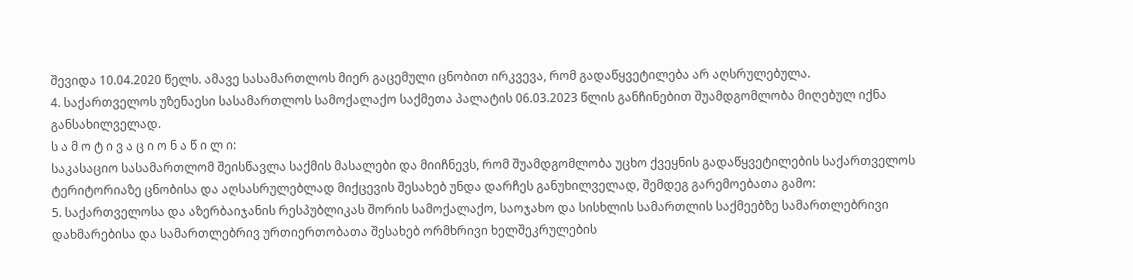შევიდა 10.04.2020 წელს. ამავე სასამართლოს მიერ გაცემული ცნობით ირკვევა, რომ გადაწყვეტილება არ აღსრულებულა.
4. საქართველოს უზენაესი სასამართლოს სამოქალაქო საქმეთა პალატის 06.03.2023 წლის განჩინებით შუამდგომლობა მიღებულ იქნა განსახილველად.
ს ა მ ო ტ ი ვ ა ც ი ო ნ ა წ ი ლ ი:
საკასაციო სასამართლომ შეისწავლა საქმის მასალები და მიიჩნევს, რომ შუამდგომლობა უცხო ქვეყნის გადაწყვეტილების საქართველოს ტერიტორიაზე ცნობისა და აღსასრულებლად მიქცევის შესახებ უნდა დარჩეს განუხილველად, შემდეგ გარემოებათა გამო:
5. საქართველოსა და აზერბაიჯანის რესპუბლიკას შორის სამოქალაქო, საოჯახო და სისხლის სამართლის საქმეებზე სამართლებრივი დახმარებისა და სამართლებრივ ურთიერთობათა შესახებ ორმხრივი ხელშეკრულების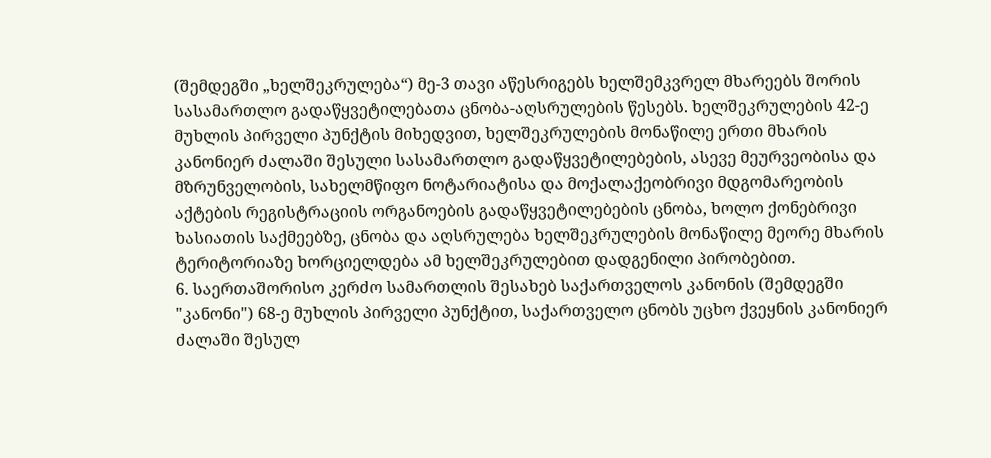(შემდეგში „ხელშეკრულება“) მე-3 თავი აწესრიგებს ხელშემკვრელ მხარეებს შორის სასამართლო გადაწყვეტილებათა ცნობა-აღსრულების წესებს. ხელშეკრულების 42-ე მუხლის პირველი პუნქტის მიხედვით, ხელშეკრულების მონაწილე ერთი მხარის კანონიერ ძალაში შესული სასამართლო გადაწყვეტილებების, ასევე მეურვეობისა და მზრუნველობის, სახელმწიფო ნოტარიატისა და მოქალაქეობრივი მდგომარეობის აქტების რეგისტრაციის ორგანოების გადაწყვეტილებების ცნობა, ხოლო ქონებრივი ხასიათის საქმეებზე, ცნობა და აღსრულება ხელშეკრულების მონაწილე მეორე მხარის ტერიტორიაზე ხორციელდება ამ ხელშეკრულებით დადგენილი პირობებით.
6. საერთაშორისო კერძო სამართლის შესახებ საქართველოს კანონის (შემდეგში "კანონი") 68-ე მუხლის პირველი პუნქტით, საქართველო ცნობს უცხო ქვეყნის კანონიერ ძალაში შესულ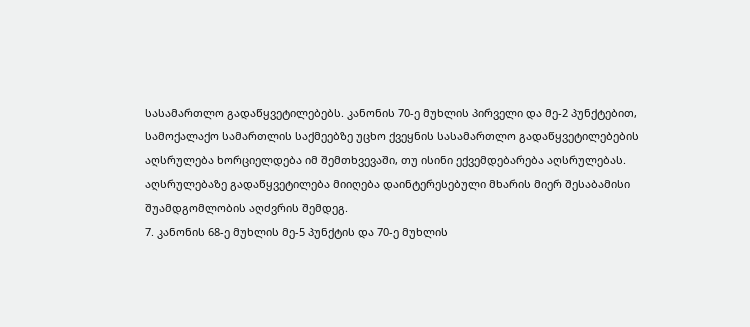სასამართლო გადაწყვეტილებებს. კანონის 70-ე მუხლის პირველი და მე-2 პუნქტებით, სამოქალაქო სამართლის საქმეებზე უცხო ქვეყნის სასამართლო გადაწყვეტილებების აღსრულება ხორციელდება იმ შემთხვევაში, თუ ისინი ექვემდებარება აღსრულებას. აღსრულებაზე გადაწყვეტილება მიიღება დაინტერესებული მხარის მიერ შესაბამისი შუამდგომლობის აღძვრის შემდეგ.
7. კანონის 68-ე მუხლის მე-5 პუნქტის და 70-ე მუხლის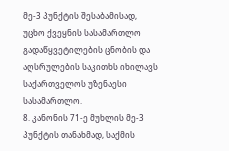მე-3 პუნქტის შესაბამისად, უცხო ქვეყნის სასამართლო გადაწყვეტილების ცნობის და აღსრულების საკითხს იხილავს საქართველოს უზენაესი სასამართლო.
8. კანონის 71-ე მუხლის მე-3 პუნქტის თანახმად, საქმის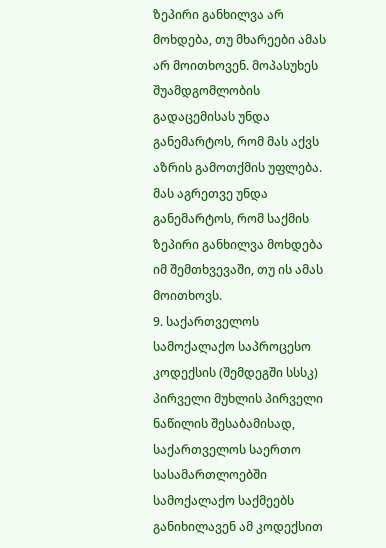ზეპირი განხილვა არ მოხდება, თუ მხარეები ამას არ მოითხოვენ. მოპასუხეს შუამდგომლობის გადაცემისას უნდა განემარტოს, რომ მას აქვს აზრის გამოთქმის უფლება. მას აგრეთვე უნდა განემარტოს, რომ საქმის ზეპირი განხილვა მოხდება იმ შემთხვევაში, თუ ის ამას მოითხოვს.
9. საქართველოს სამოქალაქო საპროცესო კოდექსის (შემდეგში სსსკ) პირველი მუხლის პირველი ნაწილის შესაბამისად, საქართველოს საერთო სასამართლოებში სამოქალაქო საქმეებს განიხილავენ ამ კოდექსით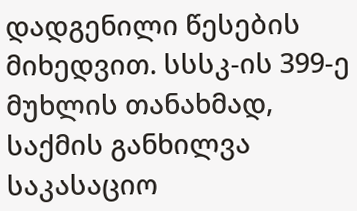დადგენილი წესების მიხედვით. სსსკ-ის 399-ე მუხლის თანახმად, საქმის განხილვა საკასაციო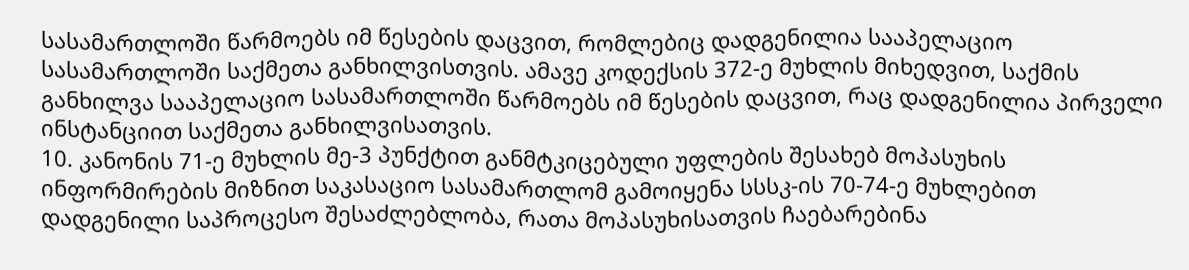სასამართლოში წარმოებს იმ წესების დაცვით, რომლებიც დადგენილია სააპელაციო სასამართლოში საქმეთა განხილვისთვის. ამავე კოდექსის 372-ე მუხლის მიხედვით, საქმის განხილვა სააპელაციო სასამართლოში წარმოებს იმ წესების დაცვით, რაც დადგენილია პირველი ინსტანციით საქმეთა განხილვისათვის.
10. კანონის 71-ე მუხლის მე-3 პუნქტით განმტკიცებული უფლების შესახებ მოპასუხის ინფორმირების მიზნით საკასაციო სასამართლომ გამოიყენა სსსკ-ის 70-74-ე მუხლებით დადგენილი საპროცესო შესაძლებლობა, რათა მოპასუხისათვის ჩაებარებინა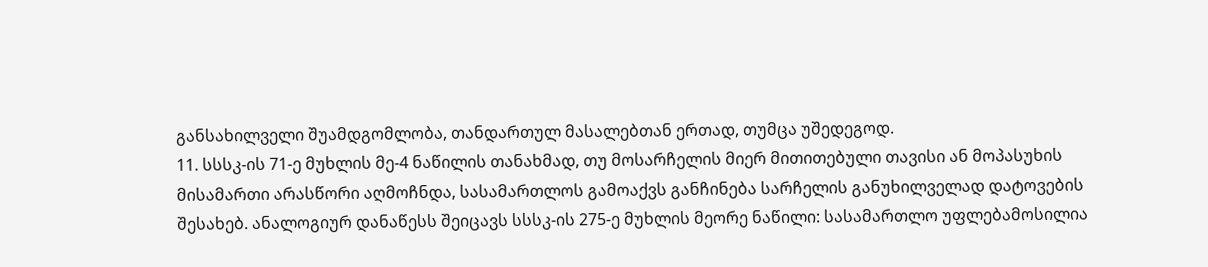განსახილველი შუამდგომლობა, თანდართულ მასალებთან ერთად, თუმცა უშედეგოდ.
11. სსსკ-ის 71-ე მუხლის მე-4 ნაწილის თანახმად, თუ მოსარჩელის მიერ მითითებული თავისი ან მოპასუხის მისამართი არასწორი აღმოჩნდა, სასამართლოს გამოაქვს განჩინება სარჩელის განუხილველად დატოვების შესახებ. ანალოგიურ დანაწესს შეიცავს სსსკ-ის 275-ე მუხლის მეორე ნაწილი: სასამართლო უფლებამოსილია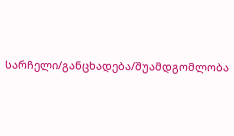სარჩელი/განცხადება/შუამდგომლობა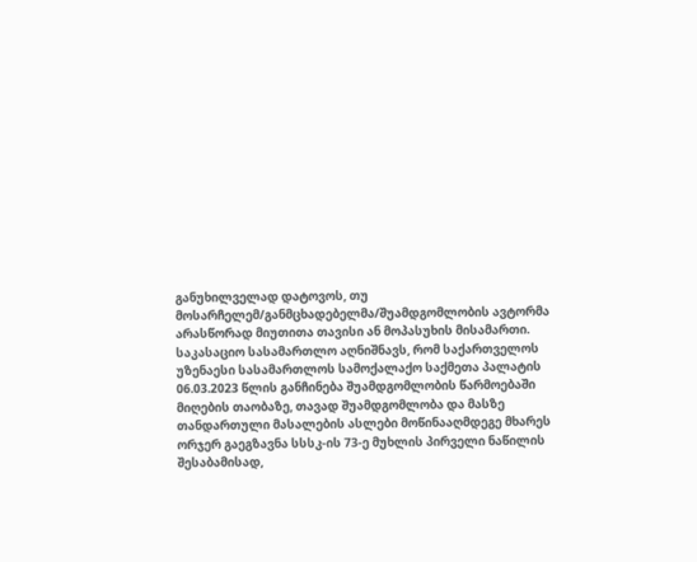განუხილველად დატოვოს, თუ მოსარჩელემ/განმცხადებელმა/შუამდგომლობის ავტორმა არასწორად მიუთითა თავისი ან მოპასუხის მისამართი. საკასაციო სასამართლო აღნიშნავს, რომ საქართველოს უზენაესი სასამართლოს სამოქალაქო საქმეთა პალატის 06.03.2023 წლის განჩინება შუამდგომლობის წარმოებაში მიღების თაობაზე, თავად შუამდგომლობა და მასზე თანდართული მასალების ასლები მოწინააღმდეგე მხარეს ორჯერ გაეგზავნა სსსკ-ის 73-ე მუხლის პირველი ნაწილის შესაბამისად,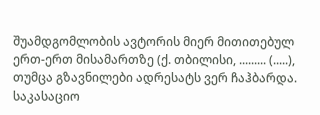შუამდგომლობის ავტორის მიერ მითითებულ ერთ-ერთ მისამართზე (ქ. თბილისი, ......... (.....), თუმცა გზავნილები ადრესატს ვერ ჩაჰბარდა. საკასაციო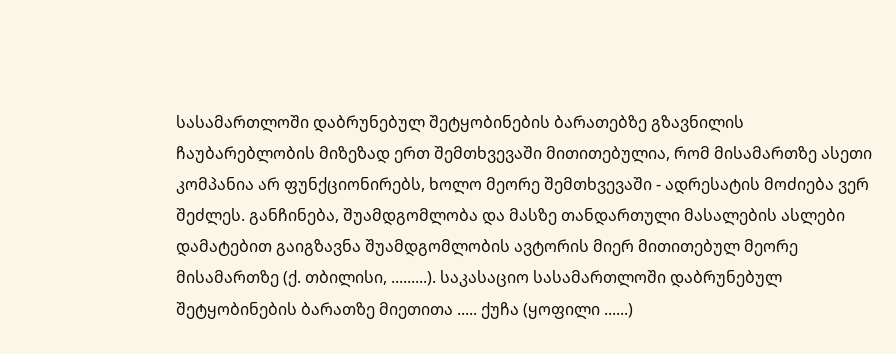სასამართლოში დაბრუნებულ შეტყობინების ბარათებზე გზავნილის ჩაუბარებლობის მიზეზად ერთ შემთხვევაში მითითებულია, რომ მისამართზე ასეთი კომპანია არ ფუნქციონირებს, ხოლო მეორე შემთხვევაში - ადრესატის მოძიება ვერ შეძლეს. განჩინება, შუამდგომლობა და მასზე თანდართული მასალების ასლები დამატებით გაიგზავნა შუამდგომლობის ავტორის მიერ მითითებულ მეორე მისამართზე (ქ. თბილისი, .........). საკასაციო სასამართლოში დაბრუნებულ შეტყობინების ბარათზე მიეთითა ..... ქუჩა (ყოფილი ......)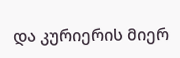და კურიერის მიერ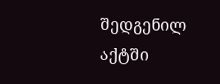შედგენილ აქტში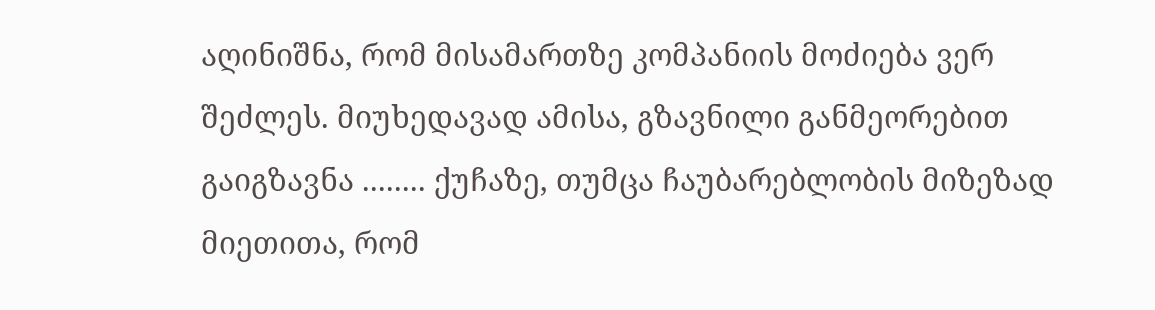აღინიშნა, რომ მისამართზე კომპანიის მოძიება ვერ შეძლეს. მიუხედავად ამისა, გზავნილი განმეორებით გაიგზავნა ........ ქუჩაზე, თუმცა ჩაუბარებლობის მიზეზად მიეთითა, რომ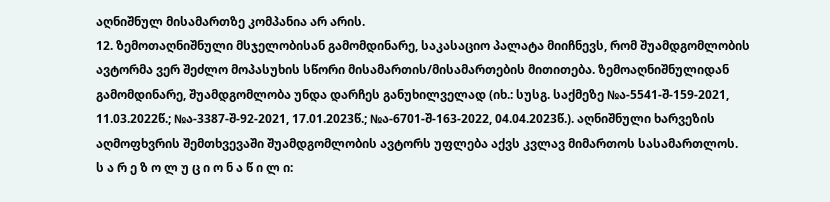აღნიშნულ მისამართზე კომპანია არ არის.
12. ზემოთაღნიშნული მსჯელობისან გამომდინარე, საკასაციო პალატა მიიჩნევს, რომ შუამდგომლობის ავტორმა ვერ შეძლო მოპასუხის სწორი მისამართის/მისამართების მითითება. ზემოაღნიშნულიდან გამომდინარე, შუამდგომლობა უნდა დარჩეს განუხილველად (იხ.: სუსგ. საქმეზე №ა-5541-შ-159-2021, 11.03.2022წ.; №ა-3387-შ-92-2021, 17.01.2023წ.; №ა-6701-შ-163-2022, 04.04.2023წ.). აღნიშნული ხარვეზის აღმოფხვრის შემთხვევაში შუამდგომლობის ავტორს უფლება აქვს კვლავ მიმართოს სასამართლოს.
ს ა რ ე ზ ო ლ უ ც ი ო ნ ა წ ი ლ ი: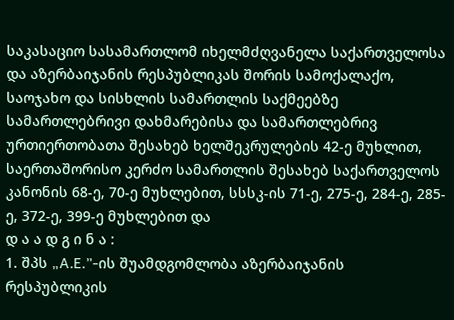საკასაციო სასამართლომ იხელმძღვანელა საქართველოსა და აზერბაიჯანის რესპუბლიკას შორის სამოქალაქო, საოჯახო და სისხლის სამართლის საქმეებზე სამართლებრივი დახმარებისა და სამართლებრივ ურთიერთობათა შესახებ ხელშეკრულების 42-ე მუხლით, საერთაშორისო კერძო სამართლის შესახებ საქართველოს კანონის 68-ე, 70-ე მუხლებით, სსსკ-ის 71-ე, 275-ე, 284-ე, 285-ე, 372-ე, 399-ე მუხლებით და
დ ა ა დ გ ი ნ ა :
1. შპს „A.E.”-ის შუამდგომლობა აზერბაიჯანის რესპუბლიკის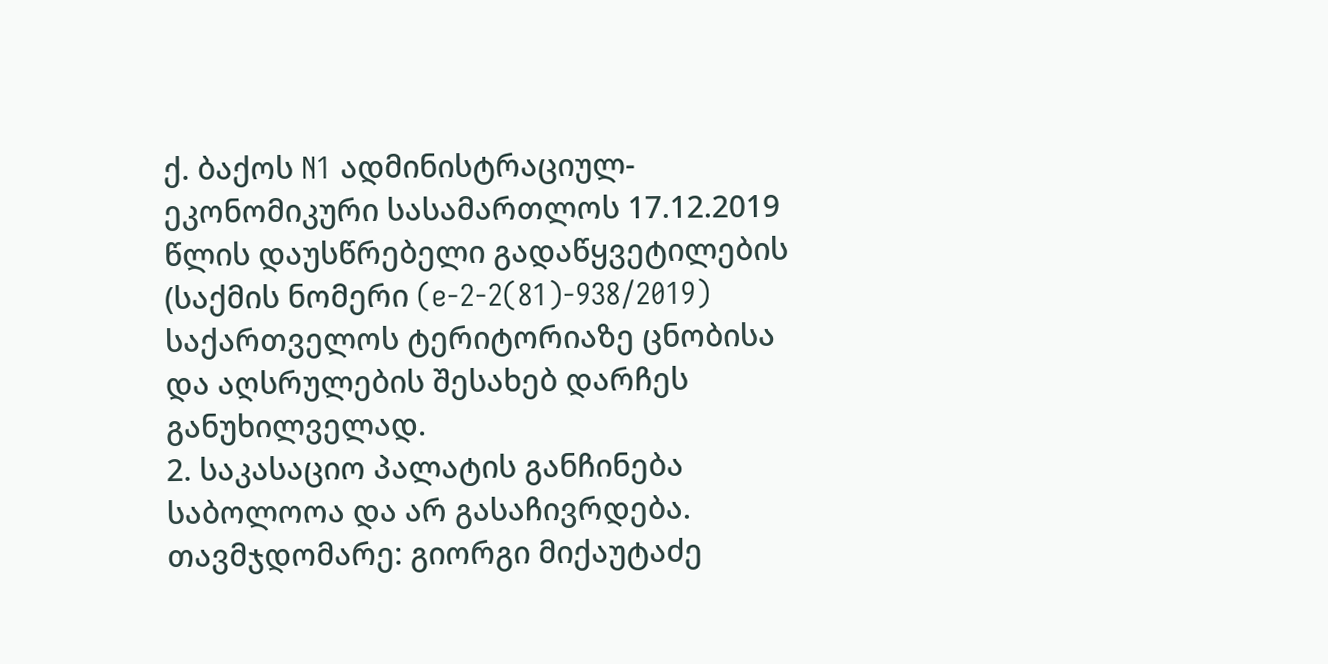ქ. ბაქოს N1 ადმინისტრაციულ-ეკონომიკური სასამართლოს 17.12.2019 წლის დაუსწრებელი გადაწყვეტილების (საქმის ნომერი (e-2-2(81)-938/2019) საქართველოს ტერიტორიაზე ცნობისა და აღსრულების შესახებ დარჩეს განუხილველად.
2. საკასაციო პალატის განჩინება საბოლოოა და არ გასაჩივრდება.
თავმჯდომარე: გიორგი მიქაუტაძე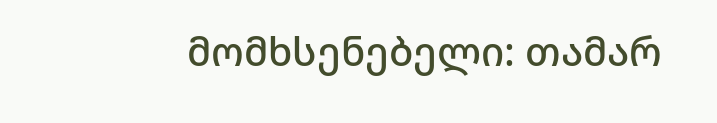მომხსენებელი: თამარ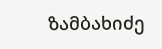ზამბახიძე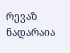რევაზ ნადარაია